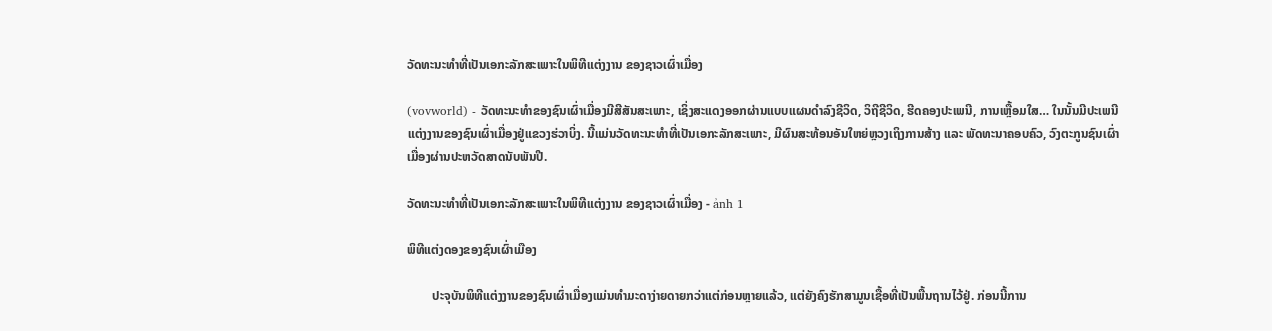ວັດທະນະທຳທີ່ເປັນເອກະລັກສະເພາະໃນພິທີແຕ່ງງານ ຂອງຊາວເຜົ່າເມື່ອງ

(vovworld) - ວັດທະນະທຳຂອງຊົນເຜົ່າເມື່ອງມີສີສັນສະເພາະ, ເຊິ່ງສະແດງອອກຜ່ານແບບແຜນດຳລົງຊີວິດ, ວິຖີຊີວິດ, ຮີດຄອງປະເພນີ, ການເຫຼື້ອມໃສ… ໃນນັ້ນມີປະເພນີແຕ່ງງານຂອງຊົນເຜົ່າເມື່ອງຢູ່ແຂວງຮ່ວາບິ່ງ. ນີ້ແມ່ນວັດທະນະທຳທີ່ເປັນເອກະລັກສະເພາະ, ມີຜົນສະທ້ອນອັນໃຫຍ່ຫຼວງເຖິງການສ້າງ ແລະ ພັດທະນາຄອບຄົວ, ວົງຕະກູນຊົນເຜົ່າເມື່ອງຜ່ານປະຫວັດສາດນັບພັນປີ.

ວັດທະນະທຳທີ່ເປັນເອກະລັກສະເພາະໃນພິທີແຕ່ງງານ ຂອງຊາວເຜົ່າເມື່ອງ - ảnh 1

ພິທີແຕ່ງດອງຂອງຊົນເຜົ່າເມືອງ

        ປະຈຸບັນພິທີແຕ່ງງານຂອງຊົນເຜົ່າເມື່ອງແມ່ນທຳມະດາງ່າຍດາຍກວ່າແຕ່ກ່ອນຫຼາຍແລ້ວ, ແຕ່ຍັງຄົງຮັກສາມູນເຊື້ອທີ່ເປັນພື້ນຖານໄວ້ຢູ່. ກ່ອນນີ້ການ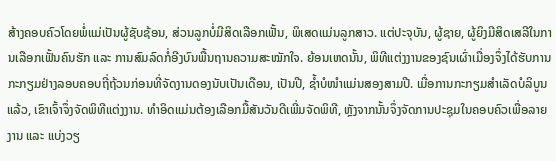ສ້າງຄອບຄົວໂດຍພໍ່ແມ່ເປັນຜູ້ຊັບຊ້ອນ, ສ່ວນລູກບໍ່ມີສິດເລືອກເຟັ້ນ, ພິເສດແມ່ນລູກສາວ. ແຕ່ປະຈຸບັນ, ຜູ້ຊາຍ, ຜູ້ຍິງມີສິດເສລີໃນການເລືອກເຟັ້ນຄົນຮັກ ແລະ ການສົມລົດກໍ່ອີງບົນພື້ນຖານຄວາມສະໝັກໃຈ. ຍ້ອນເຫດນັ້ນ, ພິທີແຕ່ງງານຂອງຊົນເຜົ່າເມື່ອງຈຶ່ງໄດ້ຮັບການກະກຽມຢ່າງລອບຄອບຖີ່ຖ້ວນກ່ອນທີ່ຈັດງານດອງນັບເປັນເດືອນ, ເປັນປີ, ຊ້ຳບໍໜຳແມ່ນສອງສາມປີ. ເມື່ອການກະກຽມສຳເລັດບໍລິບູນແລ້ວ, ເຂົາເຈົ້າຈຶ່ງຈັດພິທີແຕ່ງງານ. ທຳອິດແມ່ນຕ້ອງເລືອກມື້ສັນວັນດີເພີ່ມຈັດພິທີ, ຫຼັງຈາກນັ້ນຈຶ່ງຈັດການປະຊຸມໃນຄອບຄົວເພື່ອລາຍງານ ແລະ ແບ່ງວຽ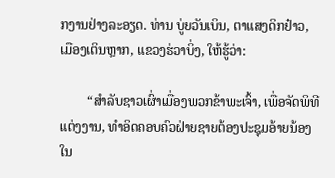ກງານຢ່າງລະອຽດ. ທ່ານ ບູ່ຍວັນເບິນ, ຕາແສງດິກຢ໋າວ, ເມືອງເຕິນຫຼາກ, ແຂວງຮ່ວາບິ່ງ, ໃຫ້ຮູ້ວ່າ:

        “ສຳລັບຊາວເຜົ່າເມື່ອງພວກຂ້າພະເຈົ້າ, ເພື່ອຈັດພິທີແຕ່ງງານ, ທຳອິດຄອບຄົວຝ່າຍຊາຍຕ້ອງປະຊຸມອ້າຍນ້ອງໃນ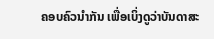ຄອບຄົວນຳກັນ ເພື່ອເບິ່ງດູວ່າບັນດາສະ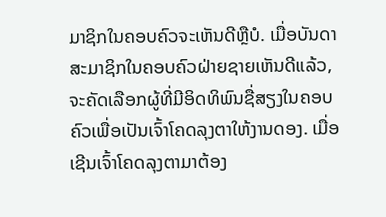ມາຊິກໃນຄອບຄົວຈະເຫັນດີຫຼືບໍ. ເມື່ອບັນດາສະມາຊິກໃນຄອບຄົວຝ່າຍຊາຍເຫັນດີແລ້ວ, ຈະຄັດເລືອກຜູ້ທີ່ມີອິດທິພົນຊື່ສຽງໃນຄອບຄົວເພື່ອເປັນເຈົ້າໂຄດລຸງຕາໃຫ້ງານດອງ. ເມື່ອເຊີນເຈົ້າໂຄດລຸງຕາມາຕ້ອງ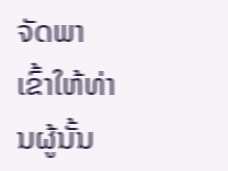ຈັດພາເຂົ້າໃຫ້ທ່ານຜູ້ນັ້ນ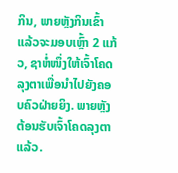ກິນ, ພາຍຫຼັງກິນເຂົ້າແລ້ວຈະມອບເຫຼົ້າ 2 ແກ້ວ, ຊາຫໍ່ໜຶ່ງໃຫ້ເຈົ້າໂຄດລຸງຕາເພື່ອນຳໄປຍັງຄອບຄົວຝ່າຍຍິງ. ພາຍຫຼັງຕ້ອນຮັບເຈົ້າໂຄດລຸງຕາແລ້ວ.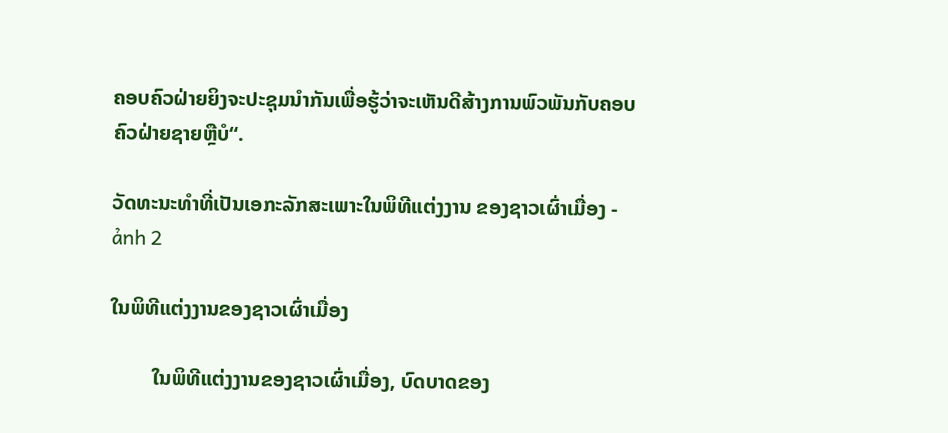ຄອບຄົວຝ່າຍຍິງຈະປະຊຸມນຳກັນເພື່ອຮູ້ວ່າຈະເຫັນດີສ້າງການພົວພັນກັບຄອບຄົວຝ່າຍຊາຍຫຼືບໍ“.

ວັດທະນະທຳທີ່ເປັນເອກະລັກສະເພາະໃນພິທີແຕ່ງງານ ຂອງຊາວເຜົ່າເມື່ອງ - ảnh 2

ໃນພິທີແຕ່ງງານຂອງຊາວເຜົ່າເມື່ອງ

        ໃນພິທີແຕ່ງງານຂອງຊາວເຜົ່າເມື່ອງ, ບົດບາດຂອງ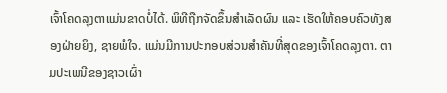ເຈົ້າໂຄດລຸງຕາແມ່ນຂາດບໍ່ໄດ້. ພິທີຖືກຈັດຂຶ້ນສຳເລັດຜົນ ແລະ ເຮັດໃຫ້ຄອບຄົວທັງສອງຝ່າຍຍິງ, ຊາຍພໍໃຈ. ແມ່ນມີການປະກອບສ່ວນສຳຄັນທີ່ສຸດຂອງເຈົ້າໂຄດລຸງຕາ. ຕາມປະເພນີຂອງຊາວເຜົ່າ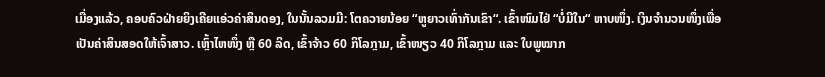ເມື່ອງແລ້ວ, ຄອບຄົວຝ່າຍຍິງເຄີຍແອ່ວຄ່າສິນດອງ, ໃນນັ້ນລວມມີ: ໂຕຄວາຍນ້ອຍ “ຫູຍາວເທົ່າກັນເຂົາ“. ເຂົ້າໜົມໄຢ່ “ບໍ່ມີໃນ“ ຫາບໜຶ່ງ. ເງິນຈຳນວນໜຶ່ງເພື່ອເປັນຄ່າສິນສອດໃຫ້ເຈົ້າສາວ. ເຫຼົ້າໄຫໜຶ່ງ ຫຼື 60 ລິດ, ເຂົ້າຈ້າວ 60 ກິໂລກຼາມ, ເຂົ້າໜຽວ 40 ກິໂລກຼາມ ແລະ ໃບພູໝາກ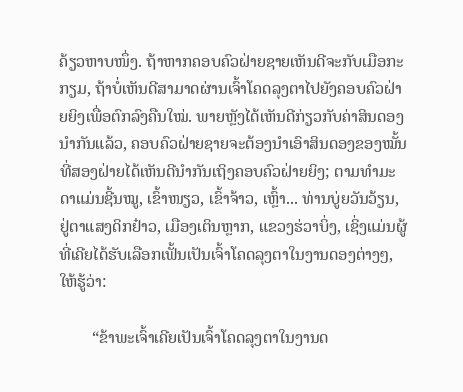ຄ້ຽວຫາບໜຶ່ງ. ຖ້າຫາກຄອບຄົວຝ່າຍຊາຍເຫັນດີຈະກັບເມືອກະກຽມ, ຖ້າບໍ່ເຫັນດີສາມາດຜ່ານເຈົ້າໂຄດລຸງຕາໄປຍັງຄອບຄົວຝ່າຍຍິງເພື່ອຕົກລົງຄືນໃໝ່. ພາຍຫຼັງໄດ້ເຫັນດີກ່ຽວກັບຄ່າສິນດອງນຳກັນແລ້ວ, ຄອບຄົວຝ່າຍຊາຍຈະຕ້ອງນຳເອົາສິນດອງຂອງໝັ້ນທີ່ສອງຝ່າຍໄດ້ເຫັນດີນຳກັນເຖິງຄອບຄົວຝ່າຍຍິງ; ຕາມທຳມະດາແມ່ນຊີ້ນໝູ, ເຂົ້າໜຽວ, ເຂົ້າຈ້າວ, ເຫຼົ້າ... ທ່ານບູ່ຍວັນວ້ຽນ, ຢູ່ຕາແສງດິກຢ໋າວ, ເມືອງເຕິນຫຼາກ, ແຂວງຮ່ວາບິ່ງ, ເຊິ່ງແມ່ນຜູ້ທີ່ເຄີຍໄດ້ຮັບເລືອກເຟັ້ນເປັນເຈົ້າໂຄດລຸງຕາໃນງານດອງຕ່າງໆ, ໃຫ້ຮູ້ວ່າ:

        “ຂ້າພະເຈົ້າເຄີຍເປັນເຈົ້າໂຄດລຸງຕາໃນງານດ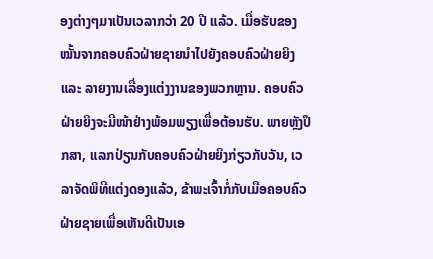ອງຕ່າງໆມາເປັນເວລາກວ່າ 20 ປີ ແລ້ວ. ເມື່ອຮັບຂອງໝັ້ນຈາກຄອບຄົວຝ່າຍຊາຍນຳໄປຍັງຄອບຄົວຝ່າຍຍິງ ແລະ ລາຍງານເລື່ອງແຕ່ງງານຂອງພວກຫຼານ. ຄອບຄົວຝ່າຍຍິງຈະມີໜ້າຢ່າງພ້ອມພຽງເພື່ອຕ້ອນຮັບ. ພາຍຫຼັງປຶກສາ, ແລກປ່ຽນກັບຄອບຄົວຝ່າຍຍິງກ່ຽວກັບວັນ, ເວລາຈັດພິທີແຕ່ງດອງແລ້ວ, ຂ້າພະເຈົ້າກໍ່ກັບເມືອຄອບຄົວຝ່າຍຊາຍເພື່ອເຫັນດີເປັນເອ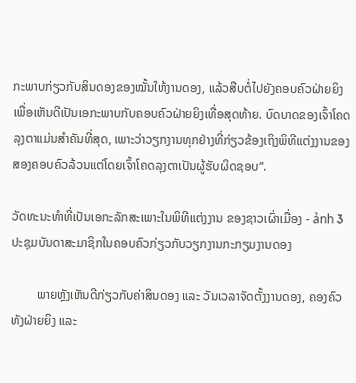ກະພາບກ່ຽວກັບສິນດອງຂອງໝັ້ນໃຫ້ງານດອງ, ແລ້ວສືບຕໍ່ໄປຍັງຄອບຄົວຝ່າຍຍິງເພື່ອເຫັນດີເປັນເອກະພາບກັບຄອບຄົວຝ່າຍຍິງເທື່ອສຸດທ້າຍ. ບົດບາດຂອງເຈົ້າໂຄດລຸງຕາແມ່ນສຳຄັນທີ່ສຸດ, ເພາະວ່າວຽກງານທຸກຢ່າງທີ່ກ່ຽວຂ້ອງເຖິງພິທີແຕ່ງງານຂອງສອງຄອບຄົວລ້ວນແຕ່ໂດຍເຈົ້າໂຄດລຸງຕາເປັນຜູ້ຮັບຜິດຊອບ“.

ວັດທະນະທຳທີ່ເປັນເອກະລັກສະເພາະໃນພິທີແຕ່ງງານ ຂອງຊາວເຜົ່າເມື່ອງ - ảnh 3
ປະຊຸມບັນດາສະມາຊິກໃນຄອບຄົວກ່ຽວກັບວຽກງານກະກຽມງານດອງ

        ພາຍຫຼັງເຫັນດີກ່ຽວກັບຄ່າສິນດອງ ແລະ ວັນເວລາຈັດຕັ້ງງານດອງ, ຄອງຄົວທັງຝ່າຍຍິງ ແລະ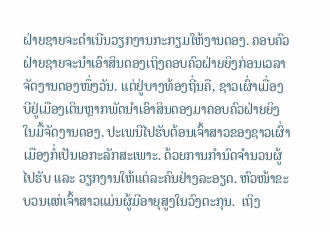ຝ່າຍຊາຍຈະດຳເນີນວຽກງານກະກຽມໃຫ້ງານດອງ. ຄອບຄົວຝ່າຍຊາຍຈະນຳເອົາສິນດອງເຖິງຄອບຄົວຝ່າຍຍິງກ່ອນເວລາຈັດງານດອງໜຶ່ງວັນ. ແຕ່ຢູ່ບາງທ້ອງຖີ່ນຄື, ຊາວເຜົ່າເມື່ອງບີຢູ່ເມືອງເຕິນຫຼາກພັດນຳເອົາສິນດອງມາຄອບຄົວຝ່າຍຍິງໃນມື້ຈັດງານດອງ. ປະເພນີໄປຮັບຕ້ອນເຈົ້າສາວຂອງຊາວເຜົ່າເມືອງກໍ່ເປັນເອກະລັກສະເພາະ. ດ້ວຍການກຳນົດຈຳນວນຜູ້ໄປຮັບ ແລະ ວຽກງານໃຫ້ແຕ່ລະຄົນຢ່າງລະອຽດ. ຫົວໜ້າຂະບວນແຫ່ເຈົ້າສາວແມ່ນຜູ້ມີອາຍຸສູງໃນວົງຕະກຸນ.  ເຖິງ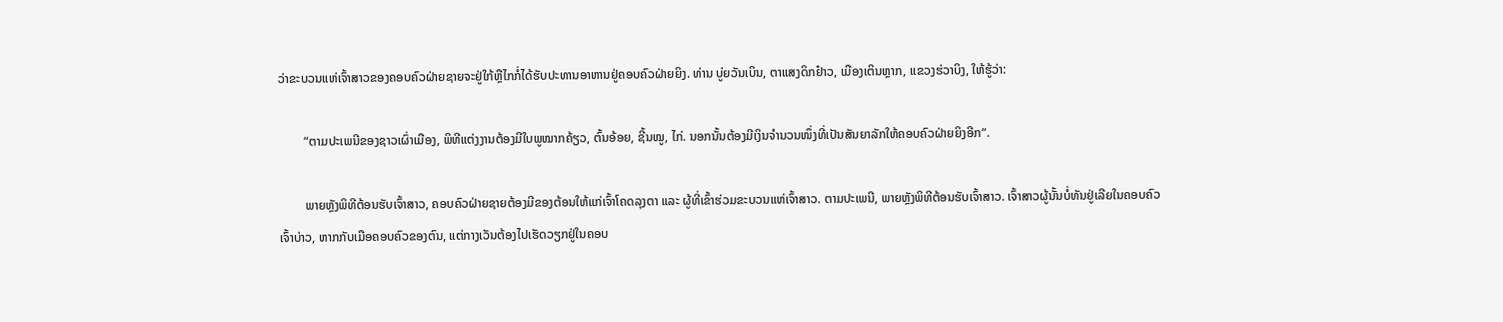ວ່າຂະບວນແຫ່ເຈົ້າສາວຂອງຄອບຄົວຝ່າຍຊາຍຈະຢູ່ໃກ້ຫຼືໄກກໍ່ໄດ້ຮັບປະທານອາຫານຢູ່ຄອບຄົວຝ່າຍຍິງ. ທ່ານ ບູ່ຍວັນເບິນ, ຕາແສງດິກຢ໋າວ, ເມືອງເຕິນຫຼາກ, ແຂວງຮ່ວາບິງ, ໃຫ້ຮູ້ວ່າ:

        “ຕາມປະເພນີຂອງຊາວເຜົ່າເມືອງ, ພິທີແຕ່ງງານຕ້ອງມີໃບພູໝາກຄ້ຽວ, ຕົ້ນອ້ອຍ, ຊີ້ນໝູ, ໄກ່. ນອກນັ້ນຕ້ອງມີເງິນຈຳນວນໜຶ່ງທີ່ເປັນສັນຍາລັກໃຫ້ຄອບຄົວຝ່າຍຍິງອີກ“.

        ພາຍຫຼັງພິທີຕ້ອນຮັບເຈົ້າສາວ, ຄອບຄົວຝ່າຍຊາຍຕ້ອງມີຂອງຕ້ອນໃຫ້ແກ່ເຈົ້າໂຄດລຸງຕາ ແລະ ຜູ້ທີ່ເຂົ້າຮ່ວມຂະບວນແຫ່ເຈົ້າສາວ. ຕາມປະເພນີ, ພາຍຫຼັງພິທີຕ້ອນຮັບເຈົ້າສາວ. ເຈົ້າສາວຜູ້ນັ້ນບໍ່ທັນຢູ່ເລີຍໃນຄອບຄົວເຈົ້າບ່າວ, ຫາກກັບເມືອຄອບຄົວຂອງຕົນ, ແຕ່ກາງເວັນຕ້ອງໄປເຮັດວຽກຢູ່ໃນຄອບ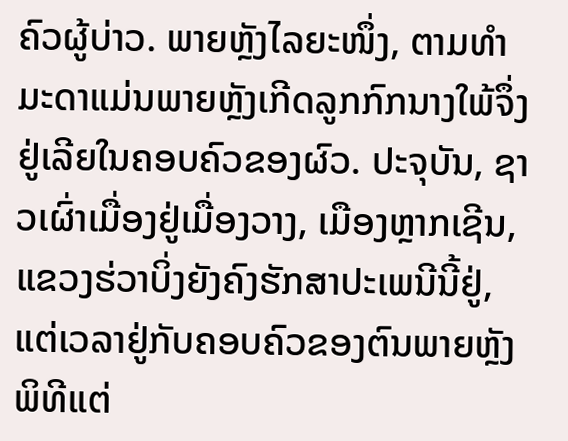ຄົວຜູ້ບ່າວ. ພາຍຫຼັງໄລຍະໜຶ່ງ, ຕາມທຳມະດາແມ່ນພາຍຫຼັງເກີດລູກກົກນາງໃພ້ຈຶ່ງຢູ່ເລີຍໃນຄອບຄົວຂອງຜົວ. ປະຈຸບັນ, ຊາວເຜົ່າເມື່ອງຢູ່ເມື່ອງວາງ, ເມືອງຫຼາກເຊີນ, ແຂວງຮ່ວາບິ່ງຍັງຄົງຮັກສາປະເພນີນີ້ຢູ່, ແຕ່ເວລາຢູ່ກັບຄອບຄົວຂອງຕົນພາຍຫຼັງພິທີແຕ່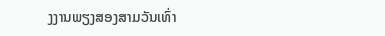ງງານພຽງສອງສາມວັນເທົ່າ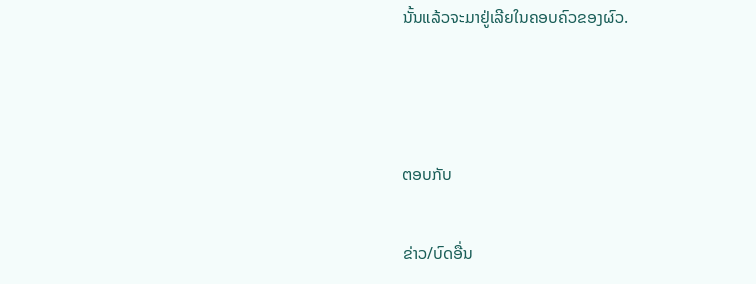ນັ້ນແລ້ວຈະມາຢູ່ເລີຍໃນຄອບຄົວຂອງຜົວ.



ຕອບກັບ

ຂ່າວ/ບົດອື່ນ